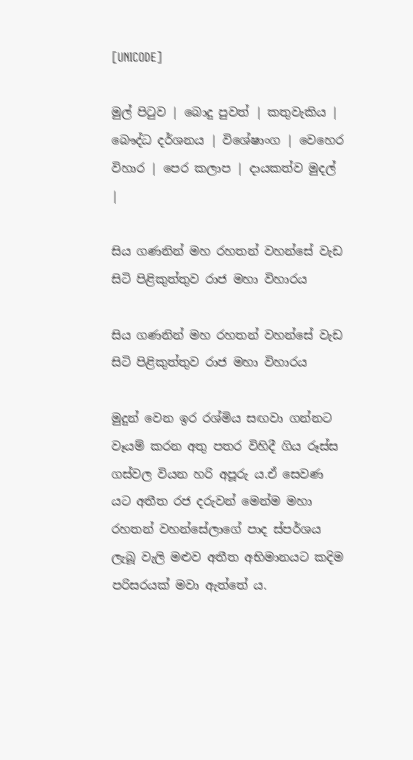[UNICODE]

මුල් පිටුව | බොදු පුවත් | කතුවැකිය | බෞද්ධ දර්ශනය | විශේෂාංග | වෙහෙර විහාර | පෙර කලාප | දායකත්ව මුදල් |

සිය ගණනින් මහ රහතන් වහන්සේ වැඩ සිටි පිළිකුත්තුව රාජ මහා විහාරය

සිය ගණනින් මහ රහතන් වහන්සේ වැඩ සිටි පිළිකුත්තුව රාජ මහා විහාරය

මුදුන් වෙන ඉර රශ්මිය සඟවා ගන්නට වෑයම් කරන අතු පතර විහිදී ගිය රූස්ස ගස්වල වියන හරි අපූරු ය.ඒ සෙවණ යට අතීත රජ දරුවන් මෙන්ම මහා රහතන් වහන්සේලාගේ පාද ස්පර්ශය ලැබූ වැලි මළුව අතීත අභිමානයට කදිම පරිසරයක් මවා ඇත්තේ ය.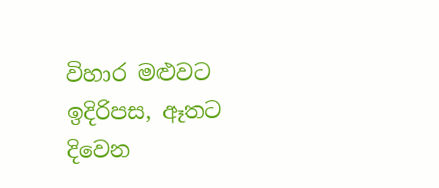විහාර මළුවට ඉදිරිපස, ඈතට දිවෙන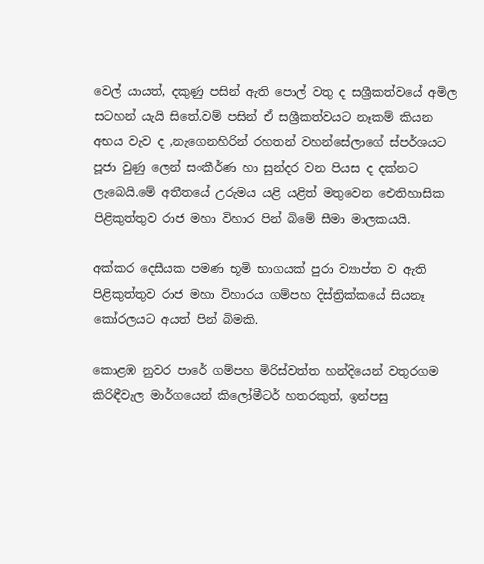වෙල් යායත්, දකුණු පසින් ඇති පොල් වතු ද සශ්‍රීකත්වයේ අමිල සටහන් යැයි සිතේ.වම් පසින් ඒ සශ්‍රීකත්වයට නෑකම් කියන අභය වැව ද ,නැගෙනහිරින් රහතන් වහන්සේලාගේ ස්පර්ශයට පූජා වුණු ලෙන් සංකීර්ණ හා සුන්දර වන පියස ද දක්නට ලැබෙයි.මේ අතීතයේ උරුමය යළි යළිත් මතුවෙන ඓතිහාසික පිළිකුත්තුව රාජ මහා විහාර පින් බිමේ සීමා මාලකයයි.

අක්කර දෙසීයක පමණ භූමි භාගයක් පුරා ව්‍යාප්ත ව ඇති පිළිකුත්තුව රාජ මහා විහාරය ගම්පහ දිස්ත්‍රික්කයේ සියනෑ කෝරලයට අයත් පින් බිමකි.

කොළඹ නුවර පාරේ ගම්පහ මිරිස්වත්ත හන්දියෙන් වතුරගම කිරිඳීවැල මාර්ගයෙන් කිලෝමීටර් හතරකුත්, ඉන්පසු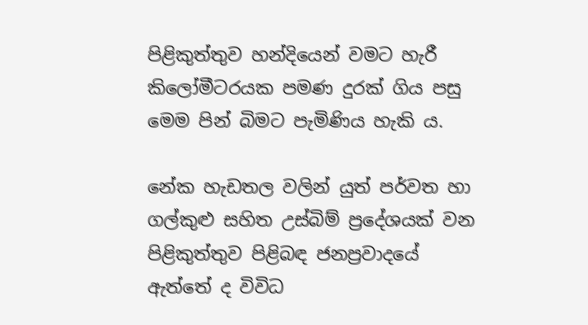පිළිකුත්තුව හන්දියෙන් වමට හැරී කිලෝමීටරයක පමණ දුරක් ගිය පසු මෙම පින් බිමට පැමිණිය හැකි ය.

නේක හැඩතල වලින් යුත් පර්වත හා ගල්කුළු සහිත උස්බිම් ප්‍රදේශයක් වන පිළිකුත්තුව පිළිබඳ ජනප්‍රවාදයේ ඇත්තේ ද විවිධ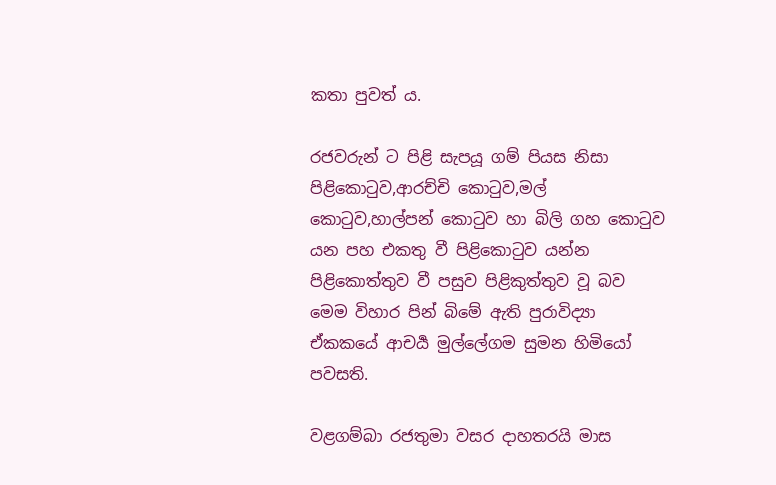කතා පුවත් ය.

රජවරුන් ට පිළි සැපයූ ගම් පියස නිසා පිළිකොටුව,ආරච්චි කොටුව,මල් කොටුව,හාල්පන් කොටුව හා බිලි ගහ කොටුව යන පහ එකතු වී පිළිකොටුව යන්න පිළිකොත්තුව වී පසුව පිළිකුත්තුව වූ බව මෙම විහාර පින් බිමේ ඇති පුරාවිද්‍යා ඒකකයේ ආචර්‍ය මුල්ලේගම සුමන හිමියෝ පවසති.

වළගම්බා රජතුමා වසර දාහතරයි මාස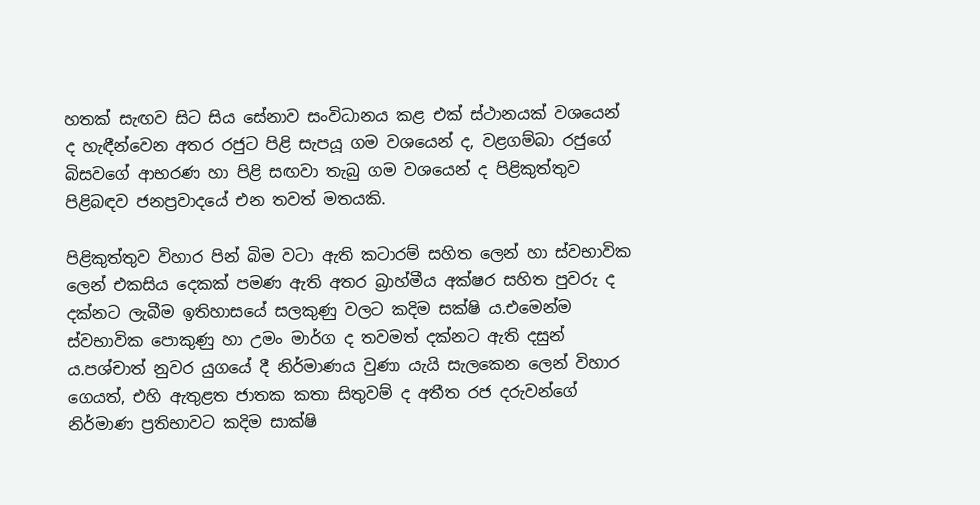හතක් සැඟව සිට සිය සේනාව සංවිධානය කළ එක් ස්ථානයක් වශයෙන් ද හැඳීන්වෙන අතර රජුට පිළි සැපයූ ගම වශයෙන් ද, වළගම්බා රජුගේ බිසවගේ ආභරණ හා පිළි සඟවා තැබු ගම වශයෙන් ද පිළිකුත්තුව පිළිබඳව ජනප්‍රවාදයේ එන තවත් මතයකි.

පිළිකුත්තුව විහාර පින් බිම වටා ඇති කටාරම් සහිත ලෙන් හා ස්වභාවික ලෙන් එකසිය දෙකක් පමණ ඇති අතර බ්‍රාහ්මීය අක්ෂර සහිත පුවරු ද දක්නට ලැබීම ඉතිහාසයේ සලකුණු වලට කදිම සක්ෂි ය.එමෙන්ම ස්වභාවික පොකුණු හා උමං මාර්ග ද තවමත් දක්නට ඇති දසුන් ය.පශ්චාත් නුවර යුගයේ දී නිර්මාණය වුණා යැයි සැලකෙන ලෙන් විහාර ගෙයත්, එහි ඇතුළත ජාතක කතා සිතුවම් ද අතීත රජ දරුවන්ගේ නිර්මාණ ප්‍රතිභාවට කදිම සාක්ෂි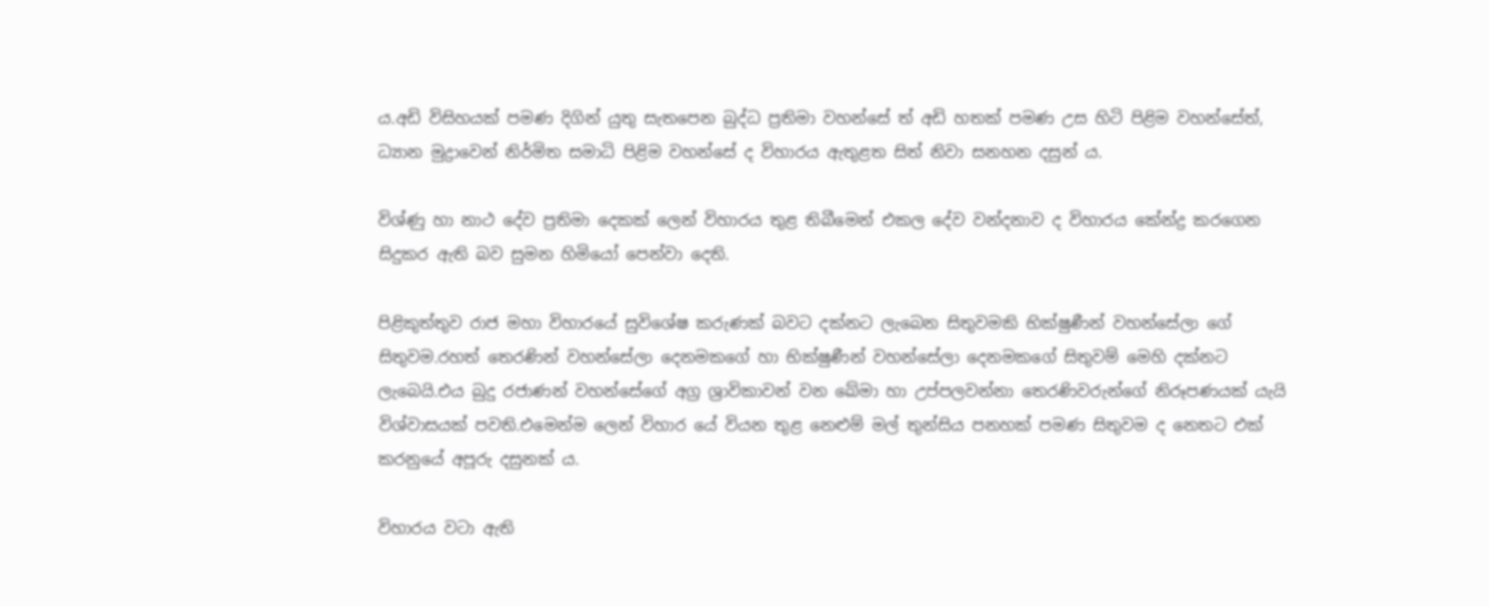ය.අඩි විසිහයක් පමණ දිගින් යුතු සැතපෙන බුද්ධ ප්‍රතිමා වහන්සේ ත් අඩි හතක් පමණ උස හිටි පිළිම වහන්සේත්, ධ්‍යාන මුද්‍රාවෙන් නිර්මිත සමාධි පිළිම වහන්සේ ද විහාරය ඇතුළත සිත් නිවා සනහන දසුන් ය.

විශ්ණු හා නාථ දේව ප්‍රතිමා දෙකක් ලෙන් විහාරය තුළ තිබීමෙන් එකල දේව වන්දනාව ද විහාරය කේන්ද්‍ර කරගෙන සිදුකර ඇති බව සුමන හිමියෝ පෙන්වා දෙති.

පිළිකුත්තුව රාජ මහා විහාරයේ සුවිශේෂ කරුණක් බවට දක්නට ලැබෙන සිතුවමකි භික්ෂුණීන් වහන්සේලා ගේ සිතුවම.රහත් තෙරණින් වහන්සේලා දෙනමකගේ හා භික්ෂුණීන් වහන්සේලා දෙනමකගේ සිතුවම් මෙහි දක්නට ලැබෙයි.එය බුදු රජාණන් වහන්සේගේ අග්‍ර ශ්‍රාවිකාවන් වන ඛේමා හා උප්පලවන්නා තෙරණිවරුන්ගේ නිරූපණයක් යැයි විශ්වාසයක් පවති.එමෙන්ම ලෙන් විහාර යේ වියන තුළ නෙළුම් මල් තුන්සිය පනහක් පමණ සිතුවම ද නෙතට එක් කරනුයේ අපූරු දසුනක් ය.

විහාරය වටා ඇති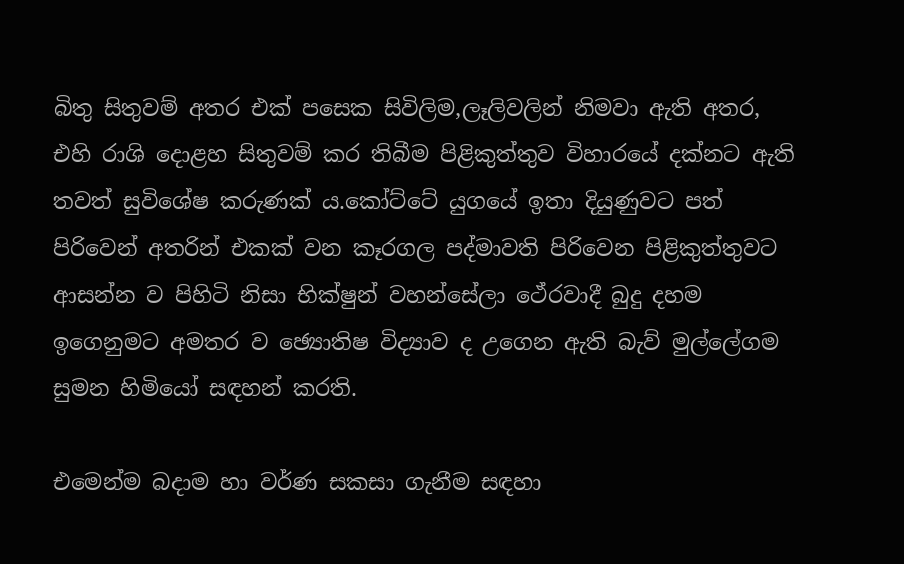බිතු සිතුවම් අතර එක් පසෙක සිවිලිම,ලෑලිවලින් නිමවා ඇති අතර, එහි රාශි දොළහ සිතුවම් කර තිබීම පිළිකුත්තුව විහාරයේ දක්නට ඇති තවත් සුවිශේෂ කරුණක් ය.කෝට්ටේ යුගයේ ඉතා දියුණුවට පත් පිරිවෙන් අතරින් එකක් වන කෑරගල පද්මාවති පිරිවෙන පිළිකුත්තුවට ආසන්න ව පිහිටි නිසා භික්ෂුන් වහන්සේලා ථේරවාදී බුදු දහම ඉගෙනුමට අමතර ව ඡ්‍යොතිෂ විද්‍යාව ද උගෙන ඇති බැව් මුල්ලේගම සුමන හිමියෝ සඳහන් කරති.

එමෙන්ම බදාම හා වර්ණ සකසා ගැනීම සඳහා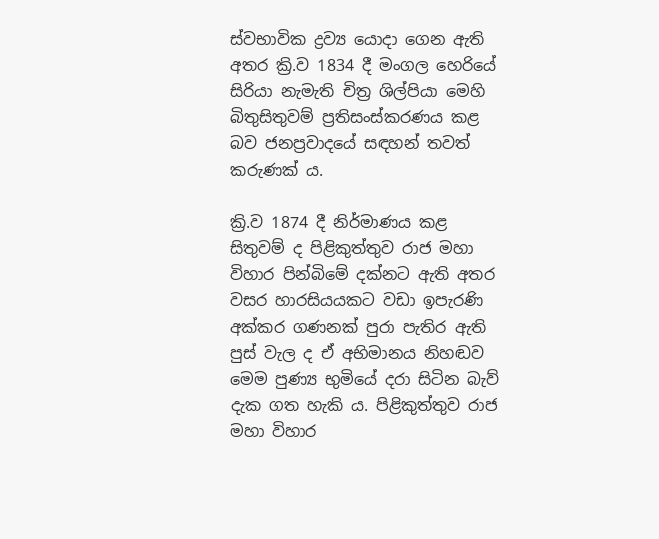ස්වභාවික ද්‍රව්‍ය යොදා ගෙන ඇති අතර ක්‍රි.ව 1834 දී මංගල හෙරියේ සිරියා නැමැති චිත්‍ර ශිල්පියා මෙහි බිතුසිතුවම් ප්‍රතිසංස්කරණය කළ බව ජනප්‍රවාදයේ සඳහන් තවත් කරුණක් ය.

ක්‍රි.ව 1874 දී නිර්මාණය කළ සිතුවම් ද පිළිකුත්තුව රාජ මහා විහාර පින්බිමේ දක්නට ඇති අතර වසර හාරසියයකට වඩා ඉපැරණි අක්කර ගණනක් පුරා පැතිර ඇති පුස් වැල ද ඒ අභිමානය නිහඬව මෙම පුණ්‍ය භුමියේ දරා සිටින බැව් දැක ගත හැකි ය. පිළිකුත්තුව රාජ මහා විහාර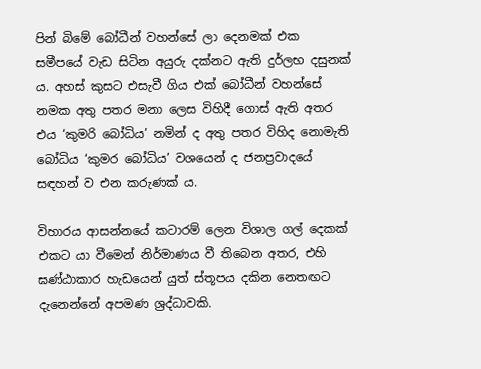පින් බිමේ බෝධීන් වහන්සේ ලා දෙනමක් එක සමීපයේ වැඩ සිටින අයුරු දක්නට ඇති දුර්ලභ දසුනක් ය. අහස් කුසට එසැවී ගිය එක් බෝධීන් වහන්සේ නමක අතු පතර මනා ලෙස විහිදී ගොස් ඇති අතර එය ‘කුමරි බෝධිය’ නමින් ද අතු පතර විහිද නොමැති බෝධිය ‘කුමර බෝධිය’ වශයෙන් ද ජනප්‍රවාදයේ සඳහන් ව එන කරුණක් ය.

විහාරය ආසන්නයේ කටාරම් ලෙන විශාල ගල් දෙකක් එකට යා වීමෙන් නිර්මාණය වී තිබෙන අතර, එහි ඝණ්ඨාකාර හැඩයෙන් යුත් ස්තූපය දකින නෙතඟට දැනෙන්නේ අපමණ ශ්‍රද්ධාවකි.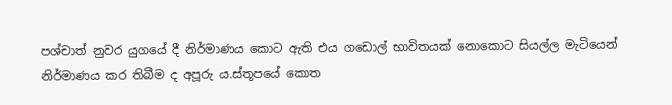පශ්චාත් නුවර යුගයේ දී නිර්මාණය කොට ඇති එය ගඩොල් භාවිතයක් නොකොට සියල්ල මැටියෙන් නිර්මාණය කර තිබීම ද අපූරු ය.ස්තූපයේ කොත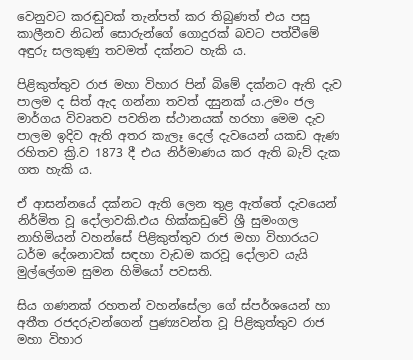වෙනුවට කරඬුවක් තැන්පත් කර තිබුණත් එය පසු කාලීනව නිධන් සොරුන්ගේ ගොදුරක් බවට පත්වීමේ අඳුරු සලකුණු තවමත් දක්නට හැකි ය.

පිළිකුත්තුව රාජ මහා විහාර පින් බිමේ දක්නට ඇති දැව පාලම ද සිත් ඇද ගන්නා තවත් දසුනක් ය.උමං ජල මාර්ගය විවෘතව පවතින ස්ථානයක් හරහා මෙම දැව පාලම ඉදිව ඇති අතර කැලෑ දෙල් දැවයෙන් යකඩ ඇණ රහිතව ක්‍රි.ව 1873 දී එය නිර්මාණය කර ඇති බැව් දැක ගත හැකි ය.

ඒ ආසන්නයේ දක්නට ඇති ලෙන තුළ ඇත්තේ දැවයෙන් නිර්මිත වූ දෝලාවකි.එය හික්කඩුවේ ශ්‍රී සුමංගල නාහිමියන් වහන්සේ පිළිකුත්තුව රාජ මහා විහාරයට ධර්ම දේශනාවක් සඳහා වැඩම කරවූ දෝලාව යැයි මුල්ලේගම සුමන හිමියෝ පවසති.

සිය ගණනක් රහතන් වහන්සේලා ගේ ස්පර්ශයෙන් හා අතීත රජදරුවන්‍ගෙන් පුණ්‍යවන්ත වූ පිළිකුත්තුව රාජ මහා විහාර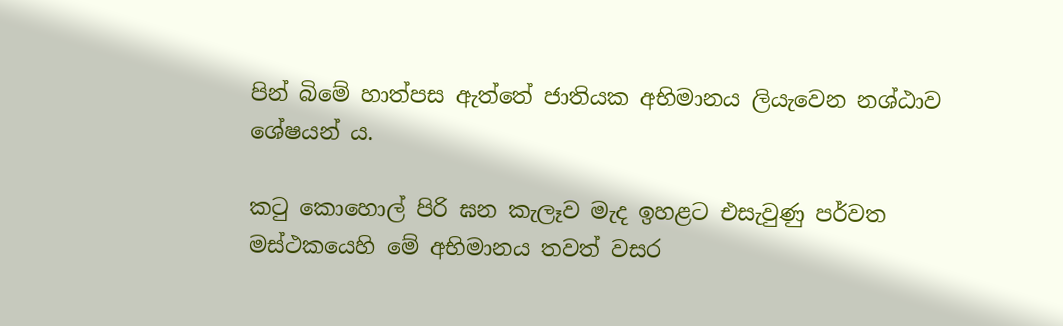පින් බිමේ හාත්පස ඇත්තේ ජාතියක අභිමානය ලියැවෙන නශ්ඨාව ශේෂයන් ය.

කටු කොහොල් පිරි ඝන කැලෑව මැද ඉහළට එසැවුණු පර්වත මස්ථකයෙහි මේ අභිමානය තවත් වසර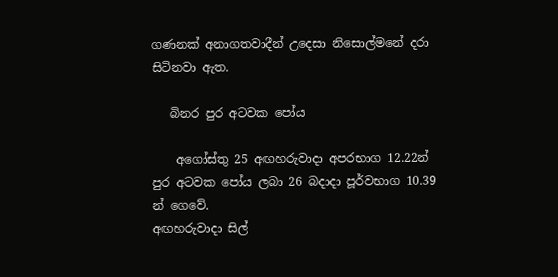ගණනක් අනාගතවාදීන් උදෙසා නිසොල්මනේ දරා සිටිනවා ඇත.

   බිනර පුර අටවක පෝය

    අගෝස්තු 25 අඟහරුවාදා අපරභාග 12.22න් පුර අටවක පෝය ලබා 26 බදාදා පූර්වභාග 10.39 න් ගෙවේ.
අඟහරුවාදා සිල්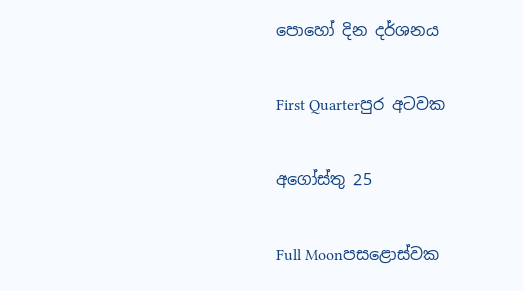පොහෝ දින දර්ශනය

First Quarterපුර අටවක

අගෝස්තු 25

Full Moonපසළොස්වක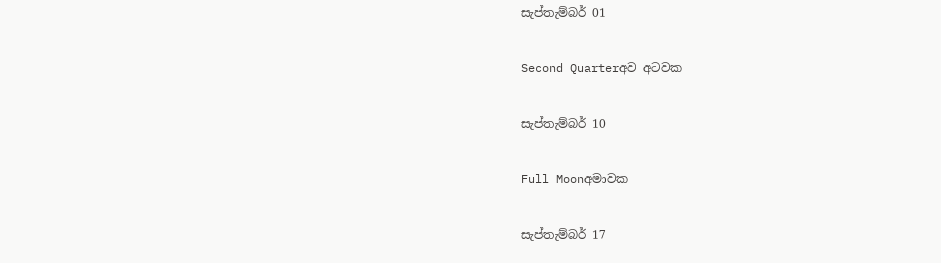සැප්තැම්බර් 01

Second Quarterඅව අටවක

සැප්තැම්බර් 10

Full Moonඅමාවක

සැප්තැම්බර් 17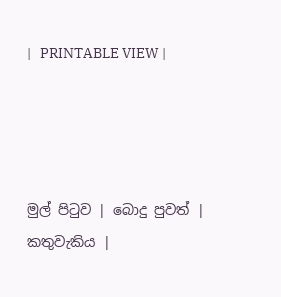|   PRINTABLE VIEW |




මුල් පිටුව | බොදු පුවත් | කතුවැකිය |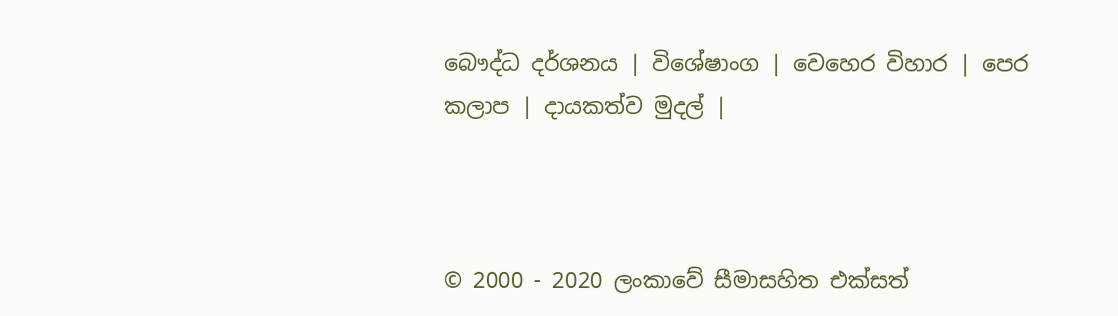බෞද්ධ දර්ශනය | විශේෂාංග | වෙහෙර විහාර | පෙර කලාප | දායකත්ව මුදල් |



© 2000 - 2020 ලංකාවේ සීමාසහිත එක්සත්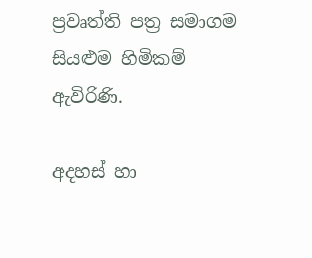ප්‍රවෘත්ති පත්‍ර සමාගම
සියළුම හිමිකම් ඇවිරිණි.

අදහස් හා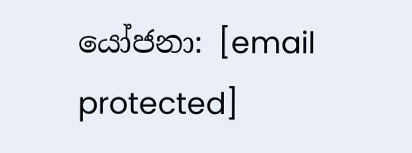යෝජනා: [email protected]